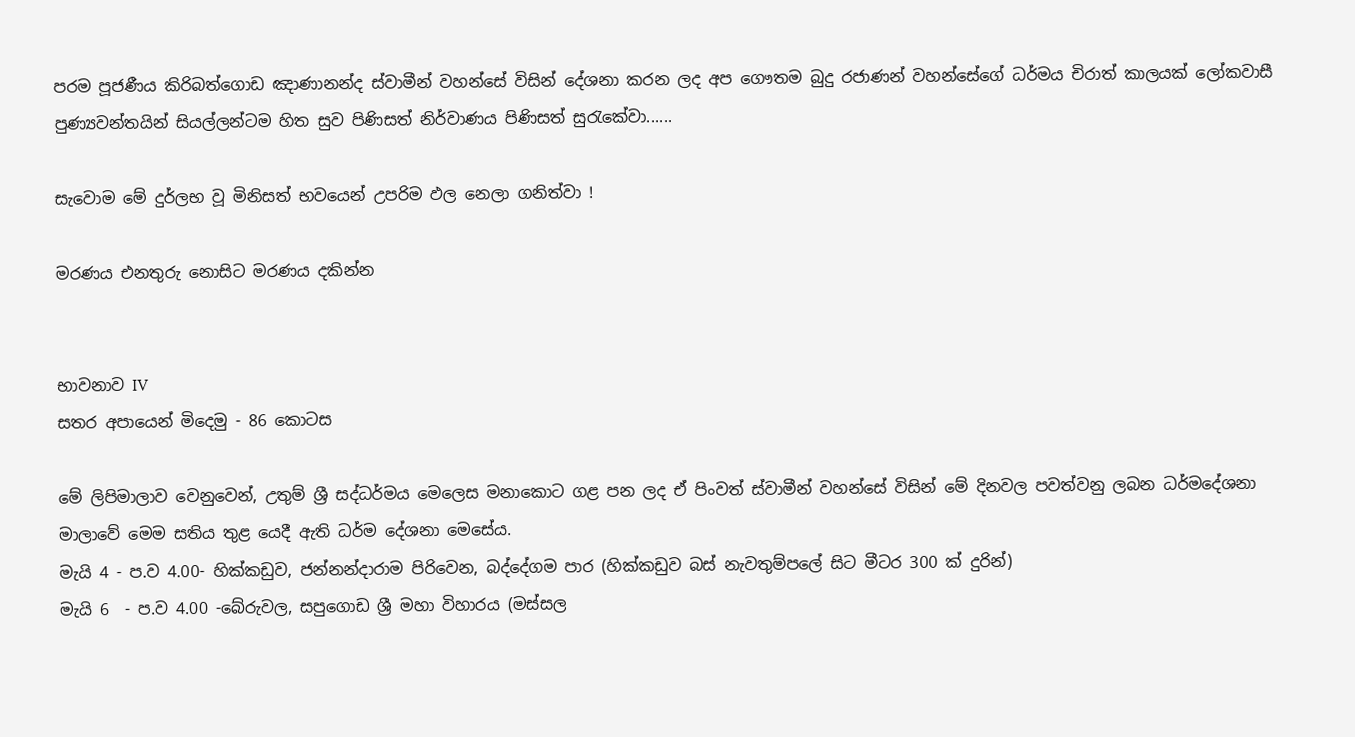පරම පූජණීය කිරිබත්ගොඩ ඤාණානන්ද ස්වාමීන් වහන්සේ විසින් දේශනා කරන ලද අප ගෞතම බුදු රජාණන් වහන්සේගේ ධර්මය චිරාත් කාලයක් ලෝකවාසී පුණ්‍යවන්තයින් සියල්ලන්ටම හිත සුව පිණිසත් නිර්වාණය පිණිසත් සුරැකේවා......

සැවොම මේ දුර්ලභ වූ මිනිසත් භවයෙන් උපරිම ඵල නෙලා ගනිත්වා !

මරණය එනතුරු නොසිට මරණය දකින්න


භාවනාව IV
සතර අපායෙන් මිදෙමු - 86 කොටස

මේ ලිපිමාලාව වෙනුවෙන්, උතුම් ශ්‍රී සද්ධර්මය මෙලෙස මනාකොට ගළ පන ලද ඒ පිංවත් ස්‌වාමීන් වහන්සේ විසින් මේ දිනවල පවත්වනු ලබන ධර්මදේශනා මාලාවේ මෙම සතිය තුළ යෙදී ඇති ධර්ම දේශනා මෙසේය.
මැයි 4 - ප.ව 4.00- හික්‌කඩුව, ජන්නන්දාරාම පිරිවෙන, බද්දේගම පාර (හික්‌කඩුව බස්‌ නැවතුම්පලේ සිට මීටර 300 ක්‌ දුරින්)
මැයි 6  - ප.ව 4.00 -බේරුවල, සපුගොඩ ශ්‍රී මහා විහාරය (මස්‌සල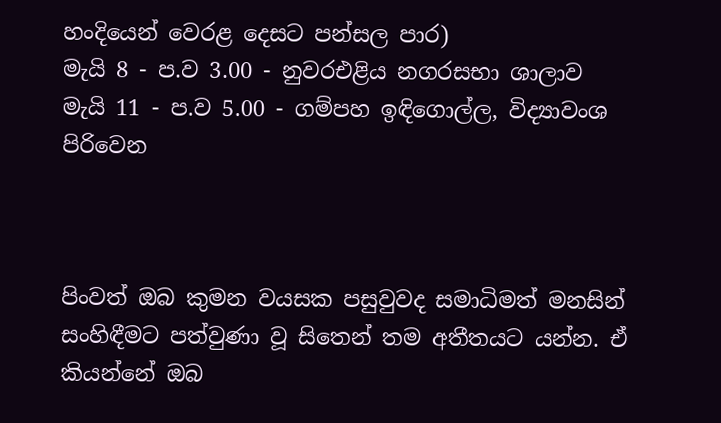හංදියෙන් වෙරළ දෙසට පන්සල පාර)
මැයි 8 - ප.ව 3.00 - නුවරඑළිය නගරසභා ශාලාව
මැයි 11 - ප.ව 5.00 - ගම්පහ ඉඳිගොල්ල, විද්‍යාවංශ පිරිවෙන



පිංවත් ඔබ කුමන වයසක පසුවුවද සමාධිමත් මනසින් සංහිඳීමට පත්වුණා වූ සිතෙන් තම අතීතයට යන්න. ඒ කියන්නේ ඔබ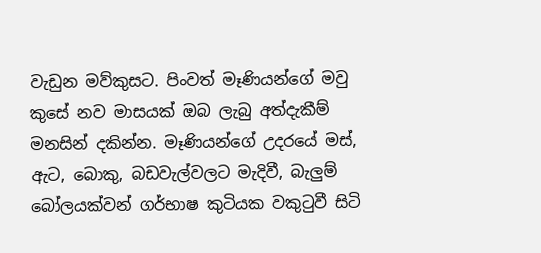වැඩුන මව්කුසට. පිංවත් මෑණියන්ගේ මවු කුසේ නව මාසයක්‌ ඔබ ලැබු අත්දැකීම් මනසින් දකින්න. මෑණියන්ගේ උදරයේ මස්‌, ඇට, බොකු, බඩවැල්වලට මැදිවී, බැලුම් බෝලයක්‌වන් ගර්භාෂ කුටියක වකුටුවී සිටි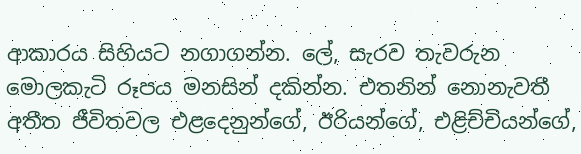ආකාරය සිහියට නගාගන්න. ලේ, සැරව තැවරුන මොලකැටි රූපය මනසින් දකින්න. එතනින් නොනැවතී අතීත ජීවිතවල එළදෙනුන්ගේ, ඊරියන්ගේ, එළිච්චියන්ගේ,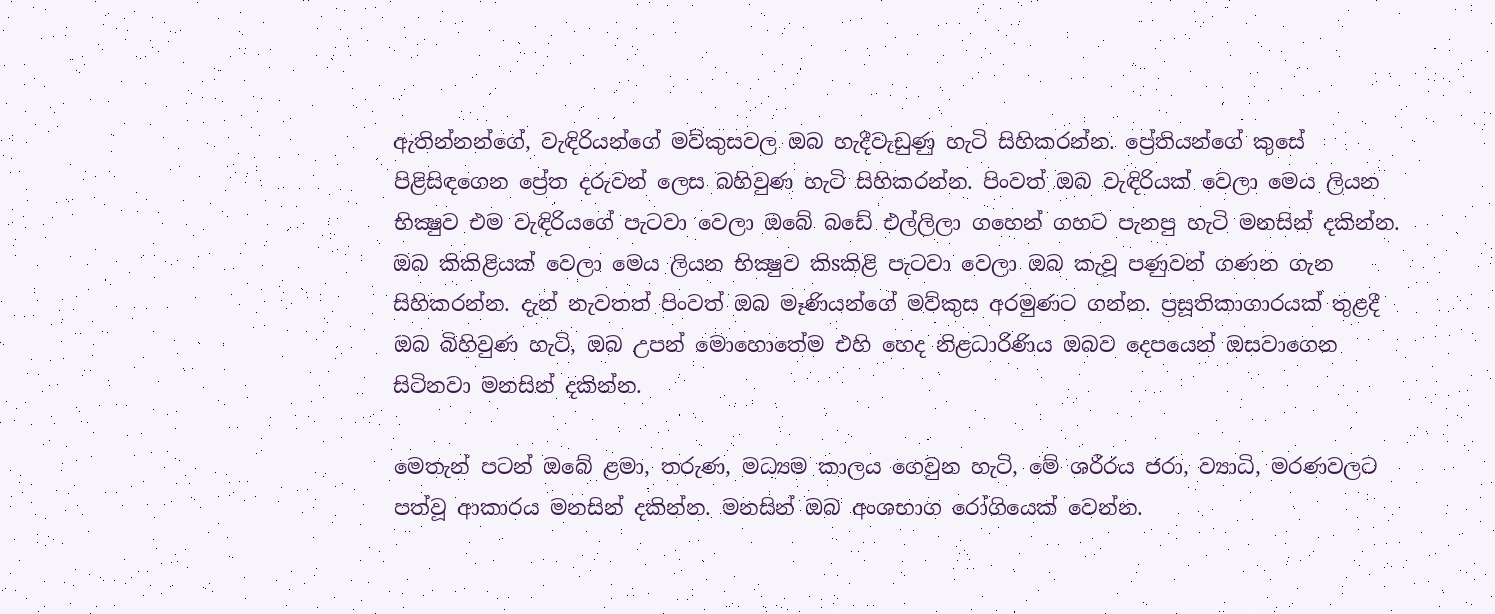ඇතින්නන්ගේ, වැඳිරියන්ගේ මව්කුසවල ඔබ හැදීවැඩුණු හැටි සිහිකරන්න. ප්‍රේතියන්ගේ කුසේ පිළිසිඳගෙන ප්‍රේත දරුවන් ලෙස බහිවුණ හැටි සිහිකරන්න. පිංවත් ඔබ වැඳිරියක්‌ වෙලා මෙය ලියන භික්‍ෂුව එම වැඳිරියගේ පැටවා වෙලා ඔබේ බඩේ එල්ලිලා ගහෙන් ගහට පැනපු හැටි මනසින් දකින්න. ඔබ කිකිළියක්‌ වෙලා මෙය ලියන භික්‍ෂුව කිsකිළි පැටවා වෙලා ඔබ කැවූ පණුවන් ගණන ගැන සිහිකරන්න. දැන් නැවතත් පිංවත් ඔබ මෑණියන්ගේ මව්කුස අරමුණට ගන්න. ප්‍රසූතිකාගාරයක්‌ තුළදී ඔබ බිහිවුණ හැටි, ඔබ උපන් මොහොතේම එහි හෙද නිළධාරිණිය ඔබව දෙපයෙන් ඔසවාගෙන සිටිනවා මනසින් දකින්න.

මෙතැන් පටන් ඔබේ ළමා, තරුණ, මධ්‍යම කාලය ගෙවුන හැටි, මේ ශරීරය ජරා, ව්‍යාධි, මරණවලට පත්වූ ආකාරය මනසින් දකින්න. මනසින් ඔබ අංශභාග රෝගියෙක්‌ වෙන්න.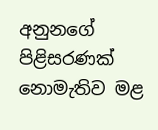අනුනගේ පිළිසරණක්‌ නොමැතිව මළ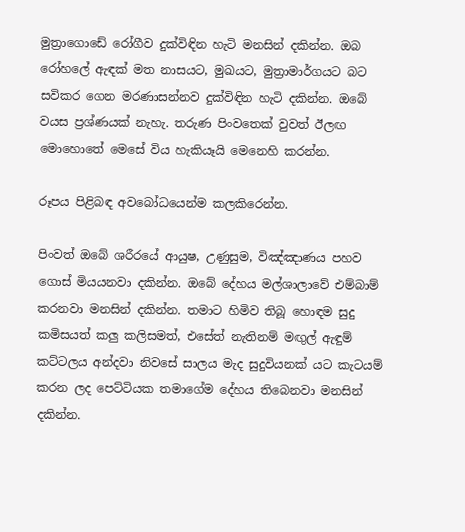මුත්‍රාගොඩේ රෝගීව දුක්‌විඳින හැටි මනසින් දකින්න. ඔබ රෝහලේ ඇඳක්‌ මත නාසයට, මුඛයට, මුත්‍රාමාර්ගයට බට සවිකර ගෙන මරණාසන්නව දුක්‌විඳින හැටි දකින්න. ඔබේ වයස ප්‍රශ්ණයක්‌ නැහැ. තරුණ පිංවතෙක්‌ වුවත් ඊලඟ මොහොතේ මෙසේ විය හැකියෑයි මෙනෙහි කරන්න.

රූපය පිළිබඳ අවබෝධයෙන්ම කලකිරෙන්න.

පිංවත් ඔබේ ශරීරයේ ආයුෂ, උණුසුම, විඤ්ඤාණය පහව ගොස්‌ මියයනවා දකින්න. ඔබේ දේහය මල්ශාලාවේ එම්බාම් කරනවා මනසින් දකින්න. තමාට හිමිව තිබූ හොඳම සුදු කමිසයත් කලු කලිසමත්, එසේත් නැතිනම් මඟුල් ඇඳුම් කට්‌ටලය අන්දවා නිවසේ සාලය මැද සුදුවියනක්‌ යට කැටයම් කරන ලද පෙට්‌ටියක තමාගේම දේහය තිබෙනවා මනසින් දකින්න.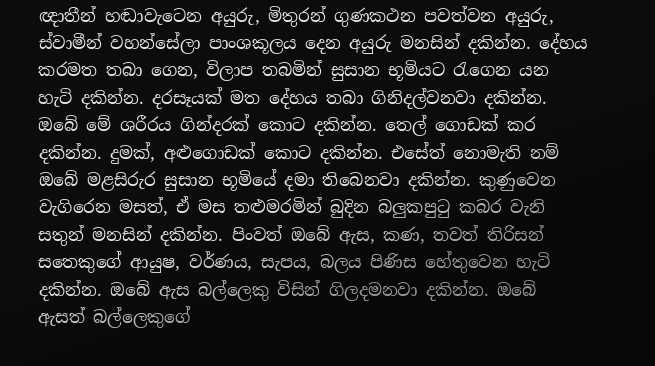ඥාතීන් හඬාවැටෙන අයුරු, මිතුරන් ගුණකථන පවත්වන අයුරු, ස්‌වාමීන් වහන්සේලා පාංශකූලය දෙන අයුරු මනසින් දකින්න. දේහය කරමත තබා ගෙන, විලාප තබමින් සුසාන භූමියට රැගෙන යන හැටි දකින්න. දරසෑයක්‌ මත දේහය තබා ගිනිදල්වනවා දකින්න. ඔබේ මේ ශරීරය ගින්දරක්‌ කොට දකින්න. තෙල් ගොඩක්‌ කර දකින්න. දුමක්‌, අළුගොඩක්‌ කොට දකින්න. එසේත් නොමැති නම් ඔබේ මළසිරුර සුසාන භූමියේ දමා තිබෙනවා දකින්න. කුණුවෙන වැගිරෙන මසත්, ඒ මස තළුමරමින් බුදින බලුකපුටු කබර වැනි සතුන් මනසින් දකින්න. පිංවත් ඔබේ ඇස, කණ, තවත් තිරිසන් සතෙකුගේ ආයුෂ, වර්ණය, සැපය, බලය පිණිස හේතුවෙන හැටි දකින්න. ඔබේ ඇස බල්ලෙකු විසින් ගිලදමනවා දකින්න. ඔබේ ඇසත් බල්ලෙකුගේ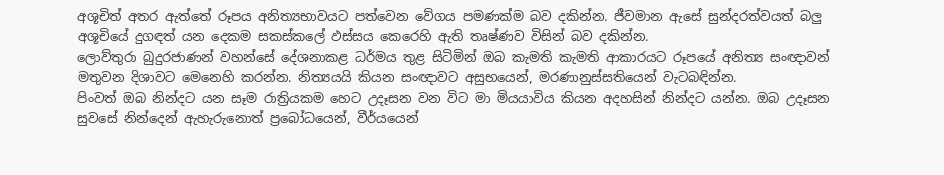අශූචිත් අතර ඇත්තේ රූපය අනිත්‍යභාවයට පත්වෙන වේගය පමණක්‌ම බව දකින්න. ජීවමාන ඇසේ සුන්දරත්වයත් බලු අශූචියේ දුගඳත් යන දෙකම සකස්‌කලේ ඵස්‌සය කෙරෙහි ඇති තෘෂ්ණව විසින් බව දකින්න.
ලොව්තුරා බුදුරජාණන් වහන්සේ දේශනාකළ ධර්මය තුළ සිටිමින් ඔබ කැමති කැමති ආකාරයට රූපයේ අනිත්‍ය සංඥාවන් මතුවන දිශාවට මෙනෙහි කරන්න. නිත්‍යයයි කියන සංඥාවට අසුභයෙන්, මරණානුස්‌සතියෙන් වැටබඳින්න.
පිංවත් ඔබ නින්දට යන සෑම රාත්‍රියකම හෙට උදෑසන වන විට මා මියයාවිය කියන අදහසින් නින්දට යන්න. ඔබ උදෑසන සුවසේ නින්දෙන් ඇහැරුනොත් ප්‍රබෝධයෙන්, වීර්යයෙන්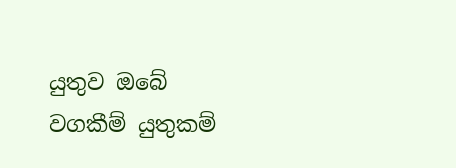යුතුව ඔබේ වගකීම් යුතුකම්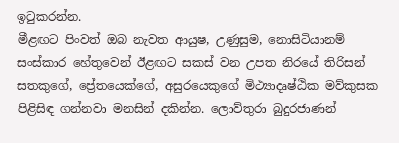ඉටුකරන්න.
මීළඟට පිංවත් ඔබ නැවත ආයුෂ, උණුසුම, නොසිටියානම් සංස්‌කාර හේතුවෙන් ඊළඟට සකස්‌ වන උපත නිරයේ තිරිසන් සතකුගේ, ප්‍රේතයෙක්‌ගේ, අසුරයෙකුගේ මිථ්‍යාදෘෂ්ඨික මව්කුසක පිළිසිඳ ගන්නවා මනසින් දකින්න. ලොව්තුරා බුදුරජාණන්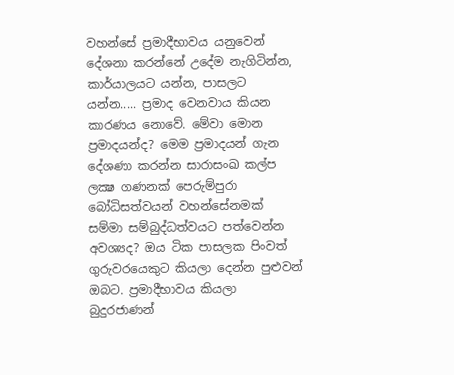වහන්සේ ප්‍රමාදීභාවය යනුවෙන් දේශනා කරන්නේ උදේම නැගිටින්න, කාර්යාලයට යන්න, පාසලට යන්න..... ප්‍රමාද වෙනවාය කියන කාරණය නොවේ. මේවා මොන ප්‍රමාදයන්ද? මෙම ප්‍රමාදයන් ගැන දේශණා කරන්න සාරාසංඛ කල්ප ලක්‍ෂ ගණනක්‌ පෙරුම්පුරා බෝධිසත්වයන් වහන්සේනමක්‌ සම්මා සම්බුද්ධත්වයට පත්වෙන්න අවශ්‍යද? ඔය ටික පාසලක පිංවත් ගුරුවරයෙකුට කියලා දෙන්න පුළුවන් ඔබට. ප්‍රමාදීභාවය කියලා බුදුරජාණන්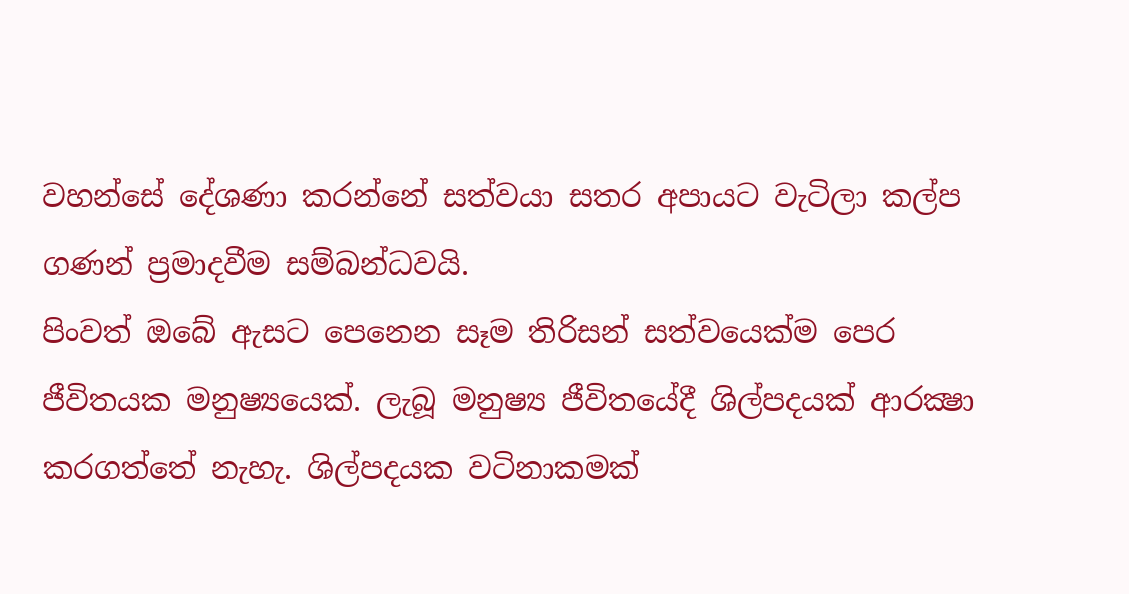වහන්සේ දේශණා කරන්නේ සත්වයා සතර අපායට වැටිලා කල්ප ගණන් ප්‍රමාදවීම සම්බන්ධවයි.
පිංවත් ඔබේ ඇසට පෙනෙන සෑම තිරිසන් සත්වයෙක්‌ම පෙර ජීවිතයක මනුෂ්‍යයෙක්‌. ලැබූ මනුෂ්‍ය ජීවිතයේදී ශිල්පදයක්‌ ආරක්‍ෂා කරගත්තේ නැහැ. ශිල්පදයක වටිනාකමක්‌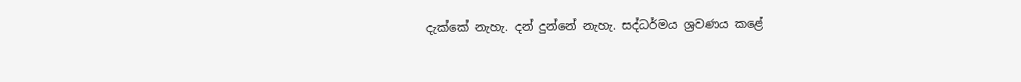දැක්‌කේ නැහැ. දන් දුන්නේ නැහැ. සද්ධර්මය ශ්‍රවණය කළේ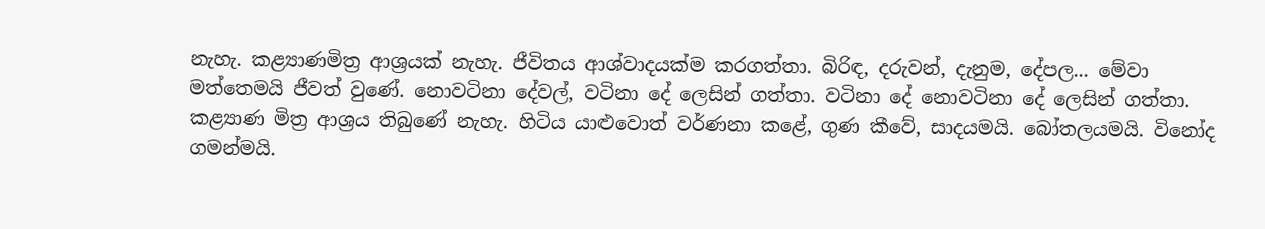නැහැ. කළ්‍යාණමිත්‍ර ආශ්‍රයක්‌ නැහැ. ජීවිතය ආශ්වාදයක්‌ම කරගත්තා. බිරිඳ, දරුවන්, දැනුම, දේපල... මේවා මත්තෙමයි ජීවත් වුණේ. නොවටිනා දේවල්, වටිනා දේ ලෙසින් ගත්තා. වටිනා දේ නොවටිනා දේ ලෙසින් ගත්තා. කළ්‍යාණ මිත්‍ර ආශ්‍රය තිබුණේ නැහැ. හිටිය යාළුවොත් වර්ණනා කළේ, ගුණ කීවේ, සාදයමයි. බෝතලයමයි. විනෝද ගමන්මයි.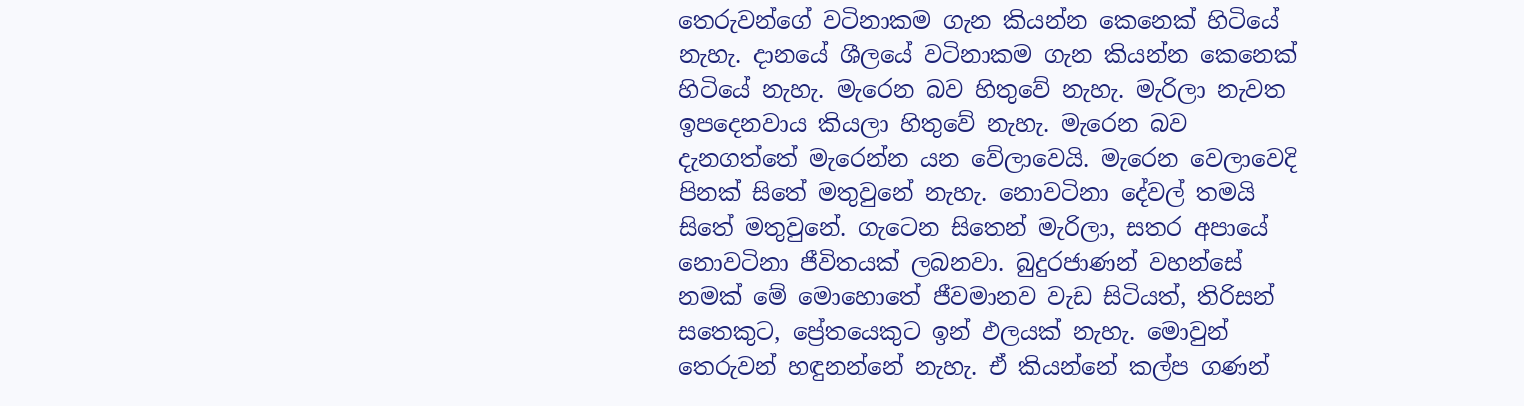තෙරුවන්ගේ වටිනාකම ගැන කියන්න කෙනෙක්‌ හිටියේ නැහැ. දානයේ ශීලයේ වටිනාකම ගැන කියන්න කෙනෙක්‌ හිටියේ නැහැ. මැරෙන බව හිතුවේ නැහැ. මැරිලා නැවත ඉපදෙනවාය කියලා හිතුවේ නැහැ. මැරෙන බව දැනගත්තේ මැරෙන්න යන වේලාවෙයි. මැරෙන වෙලාවෙදි පිනක්‌ සිතේ මතුවුනේ නැහැ. නොවටිනා දේවල් තමයි සිතේ මතුවුනේ. ගැටෙන සිතෙන් මැරිලා, සතර අපායේ නොවටිනා ජීවිතයක්‌ ලබනවා. බුදුරජාණන් වහන්සේ නමක්‌ මේ මොහොතේ ජීවමානව වැඩ සිටියත්, තිරිසන් සතෙකුට, ප්‍රේතයෙකුට ඉන් ඵලයක්‌ නැහැ. මොවුන් තෙරුවන් හඳුනන්නේ නැහැ. ඒ කියන්නේ කල්ප ගණන්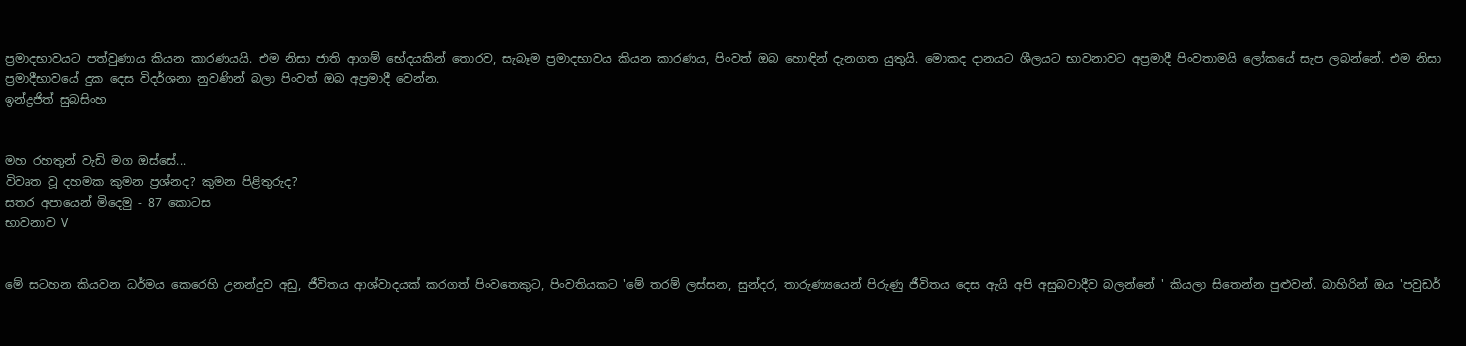ප්‍රමාදභාවයට පත්වුණාය කියන කාරණයයි. එම නිසා ජාති ආගම් භේදයකින් තොරව, සැබෑම ප්‍රමාදභාවය කියන කාරණය, පිංවත් ඔබ හොඳින් දැනගත යුතුයි. මොකද දානයට ශීලයට භාවනාවට අප්‍රමාදී පිංවතාමයි ලෝකයේ සැප ලබන්නේ. එම නිසා ප්‍රමාදීභාවයේ දුක දෙස විදර්ශනා නුවණින් බලා පිංවත් ඔබ අප්‍රමාදී වෙන්න.
ඉන්ද්‍රජිත් සුබසිංහ


මහ රහතුන් වැඩි මග ඔස්‌සේ...
විවෘත වූ දහමක කුමන ප්‍රශ්නද? කුමන පිළිතුරුද?
සතර අපායෙන් මිදෙමු - 87 කොටස
භාවනාව V


මේ සටහන කියවන ධර්මය කෙරෙහි උනන්දුව අඩු, ජීවිතය ආශ්වාදයක්‌ කරගත් පිංවතෙකුට, පිංවතියකට 'මේ තරම් ලස්‌සන, සුන්දර, තාරුණ්‍යයෙන් පිරුණු ජීවිතය දෙස ඇයි අපි අසුබවාදීව බලන්නේ ' කියලා සිතෙන්න පුළුවන්. බාහිරින් ඔය 'පවුඩර්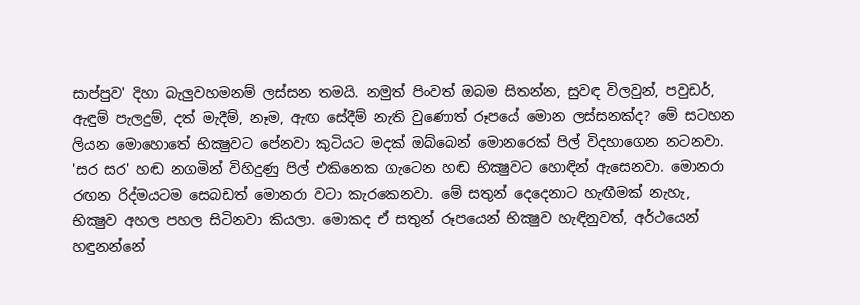සාප්පුව' දිහා බැලුවහමනම් ලස්‌සන තමයි. නමුත් පිංවත් ඔබම සිතන්න, සුවඳ විලවුන්, පවුඩර්, ඇඳුම් පැලදුම්, දත් මැදීම්, නෑම, ඇඟ සේදීම් නැති වුණොත් රූපයේ මොන ලස්‌සනක්‌ද? මේ සටහන ලියන මොහොතේ භික්‍ෂුවට පේනවා කුටියට මදක්‌ ඔබ්බෙන් මොනරෙක්‌ පිල් විදහාගෙන නටනවා. 'සර සර' හඬ නගමින් විහිදුණු පිල් එකිනෙක ගැටෙන හඬ භික්‍ෂුවට හොඳින් ඇසෙනවා. මොනරා රඟන රිද්මයටම සෙබඩත් මොනරා වටා කැරකෙනවා. මේ සතුන් දෙදෙනාට හැඟීමක්‌ නැහැ, භික්‍ෂුව අහල පහල සිටිනවා කියලා. මොකද ඒ සතුන් රූපයෙන් භික්‍ෂුව හැඳිනුවත්, අර්ථයෙන් හඳුනන්නේ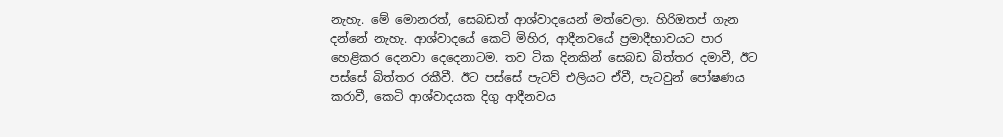නැහැ. මේ මොනරත්, සෙබඩත් ආශ්වාදයෙන් මත්වෙලා. හිරිඔතප් ගැන දන්නේ නැහැ. ආශ්වාදයේ කෙටි මිහිර, ආදීනවයේ ප්‍රමාදීභාවයට පාර හෙළිකර දෙනවා දෙදෙනාටම. තව ටික දිනකින් සෙබඩ බිත්තර දමාවී, ඊට පස්‌සේ බිත්තර රකීවී. ඊට පස්‌සේ පැටව් එලියට ඒවී, පැටවුන් පෝෂණය කරාවී, කෙටි ආශ්වාදයක දිගු ආදීනවය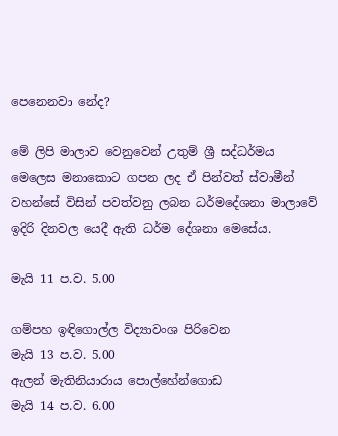පෙනෙනවා නේද?

මේ ලිපි මාලාව වෙනුවෙන් උතුම් ශ්‍රී සද්ධර්මය මෙලෙස මනාකොට ගපන ලද ඒ පින්වත් ස්‌වාමීන් වහන්සේ විසින් පවත්වනු ලබන ධර්මදේශනා මාලාවේ ඉදිරි දිනවල යෙදී ඇති ධර්ම දේශනා මෙසේය.

මැයි 11 ප.ව. 5.00

ගම්පහ ඉඳිගොල්ල විද්‍යාවංශ පිරිවෙන
මැයි 13 ප.ව. 5.00
ඇලන් මැතිනියාරාය පොල්හේන්ගොඩ
මැයි 14 ප.ව. 6.00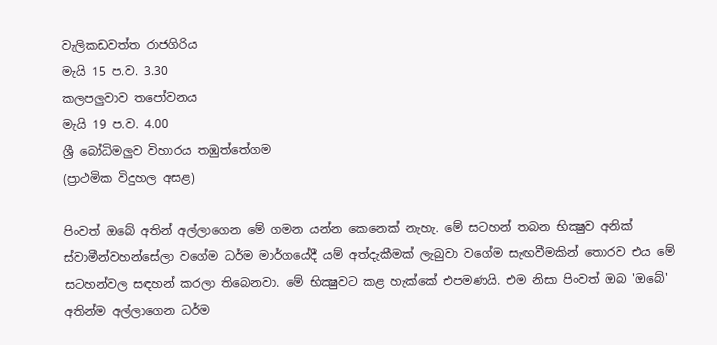වැලිකඩවත්ත රාජගිරිය
මැයි 15 ප.ව. 3.30
කලපලුවාව තපෝවනය
මැයි 19 ප.ව. 4.00
ශ්‍රී බෝධිමලුව විහාරය තඹුත්තේගම
(ප්‍රාථමික විදුහල අසළ)

පිංවත් ඔබේ අතින් අල්ලාගෙන මේ ගමන යන්න කෙනෙක්‌ නැහැ. මේ සටහන් තබන භික්‍ෂුව අනික්‌ ස්‌වාමීන්වහන්සේලා වගේම ධර්ම මාර්ගයේදී යම් අත්දැකීමක්‌ ලැබුවා වගේම සැඟවීමකින් තොරව එය මේ සටහන්වල සඳහන් කරලා තිබෙනවා. මේ භික්‍ෂුවට කළ හැක්‌කේ එපමණයි. එම නිසා පිංවත් ඔබ 'ඔබේ' අතින්ම අල්ලාගෙන ධර්ම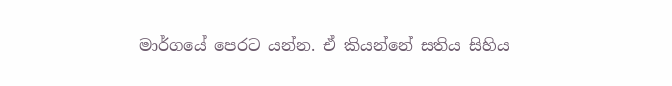මාර්ගයේ පෙරට යන්න. ඒ කියන්නේ සතිය සිහිය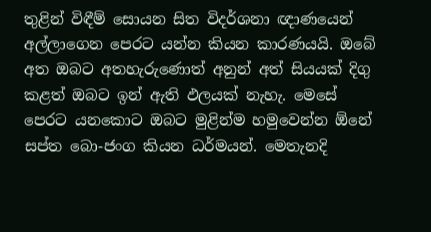තුළින් විඳීම් සොයන සිත විදර්ශනා ඥාණයෙන් අල්ලාගෙන පෙරට යන්න කියන කාරණයයි. ඔබේ අත ඔබට අතහැරුණොත් අනුන් අත් සියයක්‌ දිගු කළත් ඔබට ඉන් ඇති ඵලයක්‌ නැහැ. මෙසේ පෙරට යනකොට ඔබට මුළින්ම හමුවෙන්න ඕනේ සප්ත බො-ජංග කියන ධර්මයන්. මෙතැනදි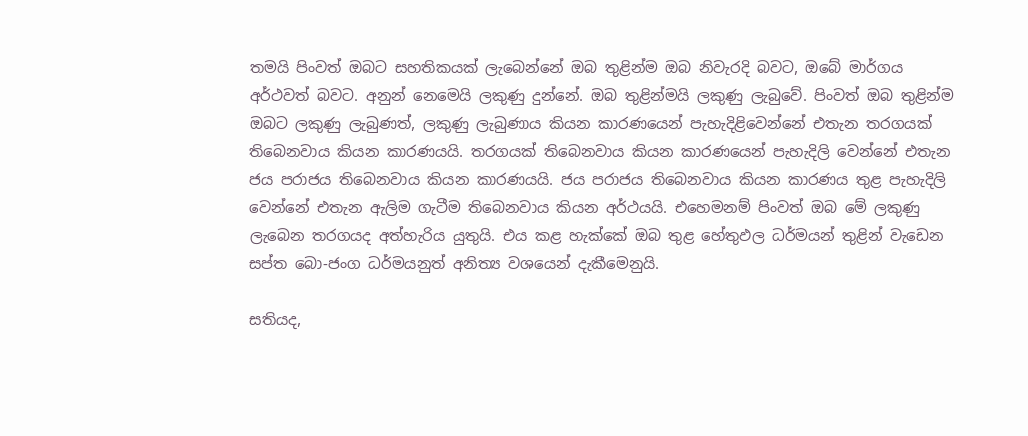තමයි පිංවත් ඔබට සහතිකයක්‌ ලැබෙන්නේ ඔබ තුළින්ම ඔබ නිවැරදි බවට, ඔබේ මාර්ගය අර්ථවත් බවට. අනුන් නෙමෙයි ලකුණු දුන්නේ. ඔබ තුළින්මයි ලකුණු ලැබුවේ. පිංවත් ඔබ තුළින්ම ඔබට ලකුණු ලැබුණත්, ලකුණු ලැබුණාය කියන කාරණයෙන් පැහැදිළිවෙන්නේ එතැන තරගයක්‌ තිබෙනවාය කියන කාරණයයි. තරගයක්‌ තිබෙනවාය කියන කාරණයෙන් පැහැදිලි වෙන්නේ එතැන ජය පරාජය තිබෙනවාය කියන කාරණයයි. ජය පරාජය තිබෙනවාය කියන කාරණය තුළ පැහැදිලි වෙන්නේ එතැන ඇලිම ගැටීම තිබෙනවාය කියන අර්ථයයි. එහෙමනම් පිංවත් ඔබ මේ ලකුණු ලැබෙන තරගයද අත්හැරිය යුතුයි. එය කළ හැක්‌කේ ඔබ තුළ හේතුඵල ධර්මයන් තුළින් වැඩෙන සප්ත බො-ජංග ධර්මයනුත් අනිත්‍ය වශයෙන් දැකීමෙනුයි.

සතියද,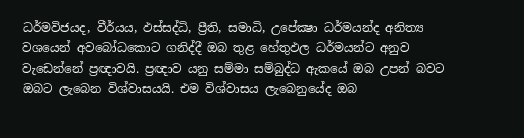ධර්මවිජයද, වීර්යය, ඵස්‌සද්ධි, ප්‍රීති, සමාධි, උපේක්‍ෂා ධර්මයන්ද අනිත්‍ය වශයෙන් අවබෝධකොට ගනිද්දී ඔබ තුළ හේතුඵල ධර්මයන්ට අනුව වැඩෙන්නේ ප්‍රඥාවයි. ප්‍රඥාව යනු සම්මා සම්බුද්ධ ඇකයේ ඔබ උපන් බවට ඔබට ලැබෙන විශ්වාසයයි. එම විශ්වාසය ලැබෙනුයේද ඔබ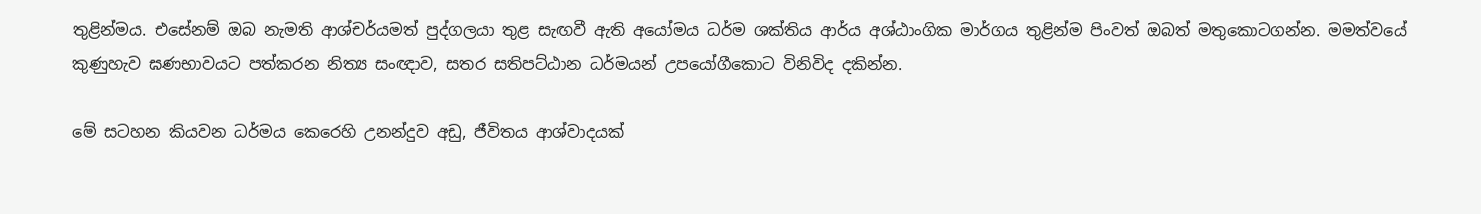තුළින්මය. එසේනම් ඔබ නැමති ආශ්චර්යමත් පුද්ගලයා තුළ සැඟවී ඇති අයෝමය ධර්ම ශක්‌තිය ආර්ය අශ්ඨාංගික මාර්ගය තුළින්ම පිංවත් ඔබත් මතුකොටගන්න. මමත්වයේ කුණුහැව ඝණභාවයට පත්කරන නිත්‍ය සංඥාව, සතර සතිපට්‌ඨාන ධර්මයන් උපයෝගීකොට විනිවිද දකින්න.

මේ සටහන කියවන ධර්මය කෙරෙහි උනන්දුව අඩු, ජීවිතය ආශ්වාදයක්‌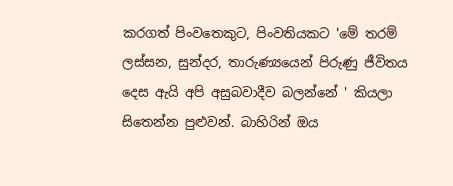කරගත් පිංවතෙකුට, පිංවතියකට 'මේ තරම් ලස්‌සන, සුන්දර, තාරුණ්‍යයෙන් පිරුණු ජීවිතය දෙස ඇයි අපි අසුබවාදීව බලන්නේ ' කියලා සිතෙන්න පුළුවන්. බාහිරින් ඔය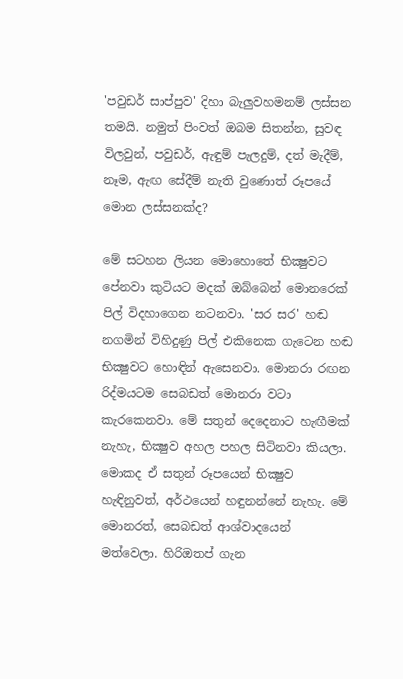'පවුඩර් සාප්පුව' දිහා බැලුවහමනම් ලස්‌සන තමයි. නමුත් පිංවත් ඔබම සිතන්න, සුවඳ විලවුන්, පවුඩර්, ඇඳුම් පැලදුම්, දත් මැදීම්, නෑම, ඇඟ සේදීම් නැති වුණොත් රූපයේ මොන ලස්‌සනක්‌ද?

මේ සටහන ලියන මොහොතේ භික්‍ෂුවට පේනවා කුටියට මදක්‌ ඔබ්බෙන් මොනරෙක්‌ පිල් විදහාගෙන නටනවා. 'සර සර' හඬ නගමින් විහිදුණු පිල් එකිනෙක ගැටෙන හඬ භික්‍ෂුවට හොඳින් ඇසෙනවා. මොනරා රඟන රිද්මයටම සෙබඩත් මොනරා වටා කැරකෙනවා. මේ සතුන් දෙදෙනාට හැඟීමක්‌ නැහැ, භික්‍ෂුව අහල පහල සිටිනවා කියලා. මොකද ඒ සතුන් රූපයෙන් භික්‍ෂුව හැඳිනුවත්, අර්ථයෙන් හඳුනන්නේ නැහැ. මේ මොනරත්, සෙබඩත් ආශ්වාදයෙන් මත්වෙලා. හිරිඔතප් ගැන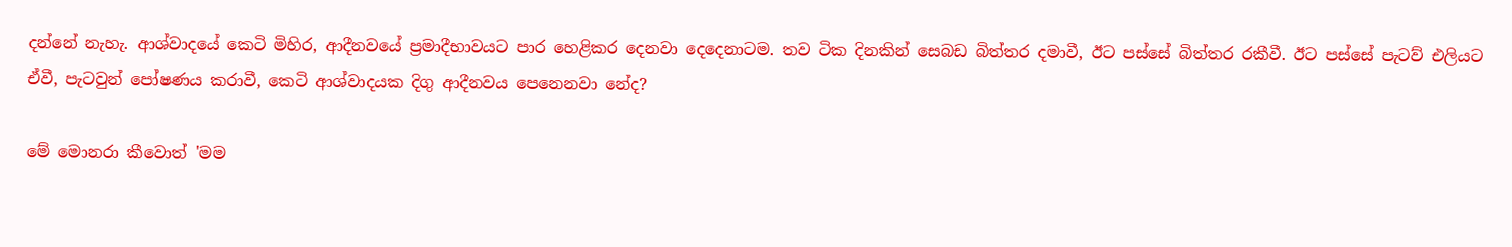දන්නේ නැහැ. ආශ්වාදයේ කෙටි මිහිර, ආදීනවයේ ප්‍රමාදීභාවයට පාර හෙළිකර දෙනවා දෙදෙනාටම. තව ටික දිනකින් සෙබඩ බිත්තර දමාවී, ඊට පස්‌සේ බිත්තර රකීවී. ඊට පස්‌සේ පැටව් එලියට ඒවී, පැටවුන් පෝෂණය කරාවී, කෙටි ආශ්වාදයක දිගු ආදීනවය පෙනෙනවා නේද?

මේ මොනරා කීවොත් 'මම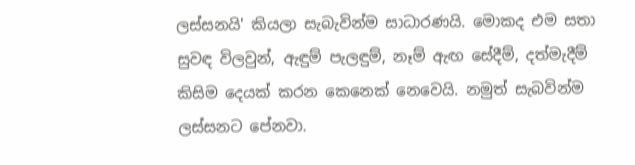ලස්‌සනයි' කියලා සැබැවින්ම සාධාරණයි. මොකද එම සතා සුවඳ විලවුන්, ඇඳුම් පැලඳුම්, නෑම් ඇඟ සේදීම්, දත්මැදීම් කිසිම දෙයක්‌ කරන කෙනෙක්‌ නෙවෙයි. නමුත් සැබවින්ම ලස්‌සනට පේනවා.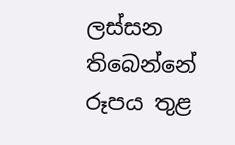ලස්‌සන තිබෙන්නේ රූපය තුළ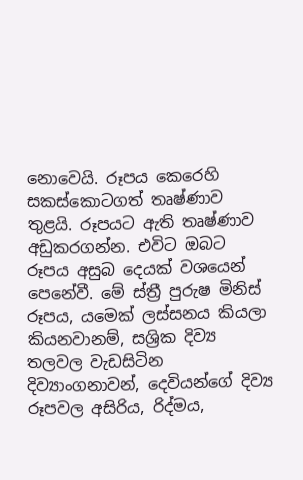නොවෙයි. රූපය කෙරෙහි සකස්‌කොටගත් තෘෂ්ණාව තුළයි. රූපයට ඇති තෘෂ්ණාව අඩුකරගන්න. එවිට ඔබට රූපය අසුබ දෙයක්‌ වශයෙන් පෙනේවී. මේ ස්‌ත්‍රී පුරුෂ මිනිස්‌ රූපය, යමෙක්‌ ලස්‌සනය කියලා කියනවානම්, සශ්‍රික දිව්‍ය තලවල වැඩසිටින දිව්‍යාංගනාවන්, දෙවියන්ගේ දිව්‍ය රූපවල අසිරිය, රිද්මය,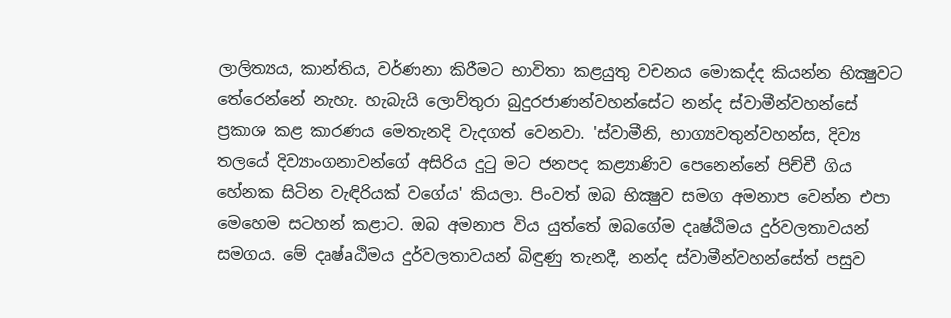ලාලිත්‍යය, කාන්තිය, වර්ණනා කිරීමට භාවිතා කළයුතු වචනය මොකද්ද කියන්න භික්‍ෂුවට තේරෙන්නේ නැහැ. හැබැයි ලොව්තුරා බුදුරජාණන්වහන්සේට නන්ද ස්‌වාමීන්වහන්සේ ප්‍රකාශ කළ කාරණය මෙතැනදි වැදගත් වෙනවා. 'ස්‌වාමීනි, භාග්‍යවතුන්වහන්ස, දිව්‍ය තලයේ දිව්‍යාංගනාවන්ගේ අසිරිය දුටු මට ජනපද කළ්‍යාණිව පෙනෙන්නේ පිච්චී ගිය හේනක සිටින වැඳිරියක්‌ වගේය' කියලා. පිංවත් ඔබ භික්‍ෂුව සමග අමනාප වෙන්න එපා මෙහෙම සටහන් කළාට. ඔබ අමනාප විය යුත්තේ ඔබගේම දෘෂ්ඨිමය දුර්වලතාවයන් සමගය. මේ දෘෂ්aඨිමය දුර්වලතාවයන් බිඳුණු තැනදී, නන්ද ස්‌වාමීන්වහන්සේත් පසුව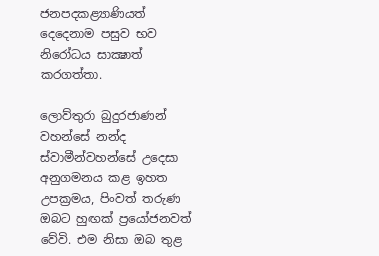ජනපදකළ්‍යාණියත් දෙදෙනාම පසුව භව නිරෝධය සාක්‍ෂාත් කරගත්තා.

ලොව්තුරා බුදුරජාණන් වහන්සේ නන්ද ස්‌වාමීන්වහන්සේ උදෙසා අනුගමනය කළ ඉහත උපක්‍රමය, පිංවත් තරුණ ඔබට හුඟක්‌ ප්‍රයෝජනවත් වේවි. එම නිසා ඔබ තුළ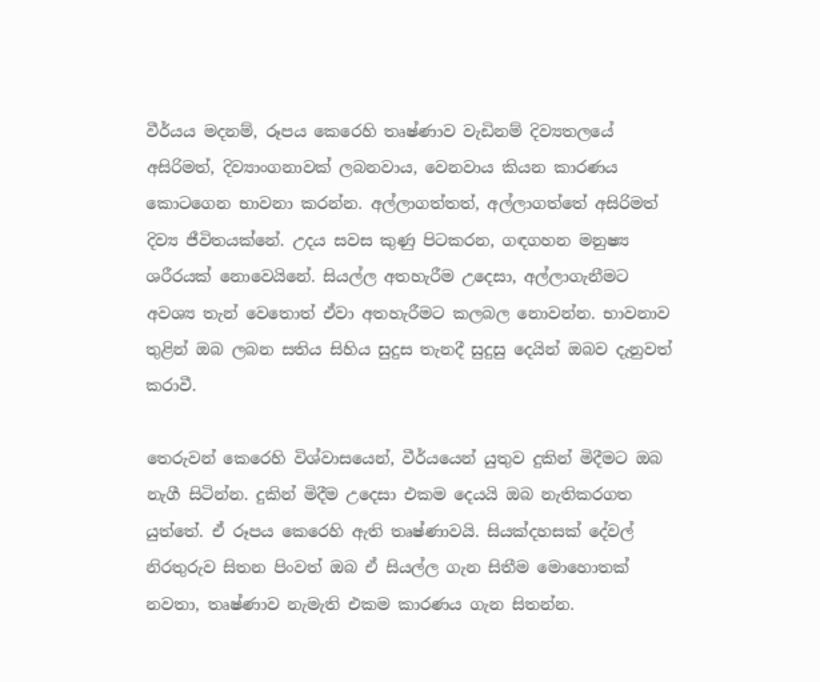වීර්යය මදනම්, රූපය කෙරෙහි තෘෂ්ණාව වැඩිනම් දිව්‍යතලයේ අසිරිමත්, දිව්‍යාංගනාවක්‌ ලබනවාය, වෙනවාය කියන කාරණය කොටගෙන භාවනා කරන්න. අල්ලාගත්තත්, අල්ලාගත්තේ අසිරිමත් දිව්‍ය ජීවිතයක්‌නේ. උදය සවස කුණු පිටකරන, ගඳගහන මනුෂ්‍ය ශරීරයක්‌ නොවෙයිනේ. සියල්ල අතහැරීම උදෙසා, අල්ලාගැනීමට අවශ්‍ය තැන් වෙතොත් ඒවා අතහැරීමට කලබල නොවන්න. භාවනාව තුළින් ඔබ ලබන සතිය සිහිය සුදුස තැනදී සුදුසු දෙයින් ඔබව දැනුවත් කරාවී.

තෙරුවන් කෙරෙහි විශ්වාසයෙන්, වීර්යයෙන් යුතුව දුකින් මිදීමට ඔබ නැගී සිටින්න. දුකින් මිදීම උදෙසා එකම දෙයයි ඔබ නැතිකරගත යුත්තේ. ඒ රූපය කෙරෙහි ඇති තෘෂ්ණාවයි. සියක්‌දහසක්‌ දේවල් නිරතුරුව සිතන පිංවත් ඔබ ඒ සියල්ල ගැන සිතීම මොහොතක්‌ නවතා, තෘෂ්ණාව නැමැති එකම කාරණය ගැන සිතන්න.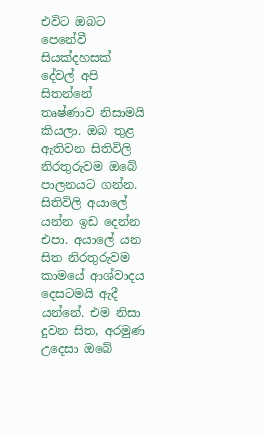එවිට ඔබට පෙනේවී සියක්‌දහසක්‌ දේවල් අපි සිතන්නේ තෘෂ්ණාව නිසාමයි කියලා. ඔබ තුළ ඇතිවන සිතිවිලි නිරතුරුවම ඔබේ පාලනයට ගන්න. සිතිවිලි අයාලේ යන්න ඉඩ දෙන්න එපා. අයාලේ යන සිත නිරතුරුවම කාමයේ ආශ්වාදය දෙසටමයි ඇදී යන්නේ. එම නිසා දුවන සිත, අරමුණ උදෙසා ඔබේ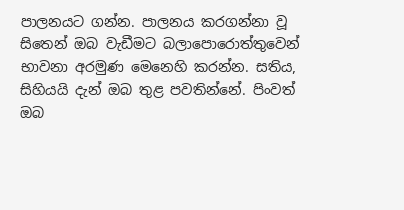පාලනයට ගන්න. පාලනය කරගන්නා වූ සිතෙන් ඔබ වැඩීමට බලාපොරොත්තුවෙන් භාවනා අරමුණ මෙනෙහි කරන්න. සතිය, සිහියයි දැන් ඔබ තුළ පවතින්නේ. පිංවත් ඔබ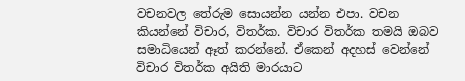වචනවල තේරුම සොයන්න යන්න එපා. වචන කියන්නේ විචාර, විතර්ක. විචාර විතර්ක තමයි ඔබව සමාධියෙන් ඈත් කරන්නේ. ඒකෙන් අදහස්‌ වෙන්නේ විචාර විතර්ක අයිති මාරයාට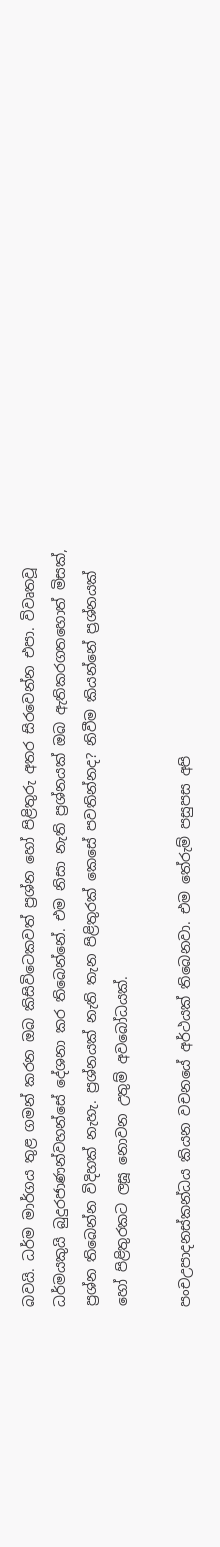බවයි. ධර්ම මාර්ගය තුළ ගමන් කරන ඔබ කිසිවිටෙකවත් ප්‍රශ්න හෝ පිළිතුරු අතර සිරවෙන්න එපා. විවෘතවූ ධර්මයකුයි බුදුරජාණන්වහන්සේ දේශනා කර තිබෙන්නේ. එම නිසා නැති ප්‍රශ්නයක්‌ ඔබ ඇතිකරගතහොත් මිසක්‌, ප්‍රශ්න තිබෙන්න විදිහක්‌ නැහැ. ප්‍රශ්නයක්‌ නැති තැන පිළිතුරක්‌ කෙසේ පවතින්නද? නිවීම කියන්නේ ප්‍රශ්නයක්‌ හෝ පිළිතුරකට ලඝූ නොවන උතුම් අවබෝධයක්‌.

පංචඋපාදනස්‌කන්ධය කියන වචනයේ අර්ථයක්‌ තිබෙනවා. එම තේරුම් පසුපස අපි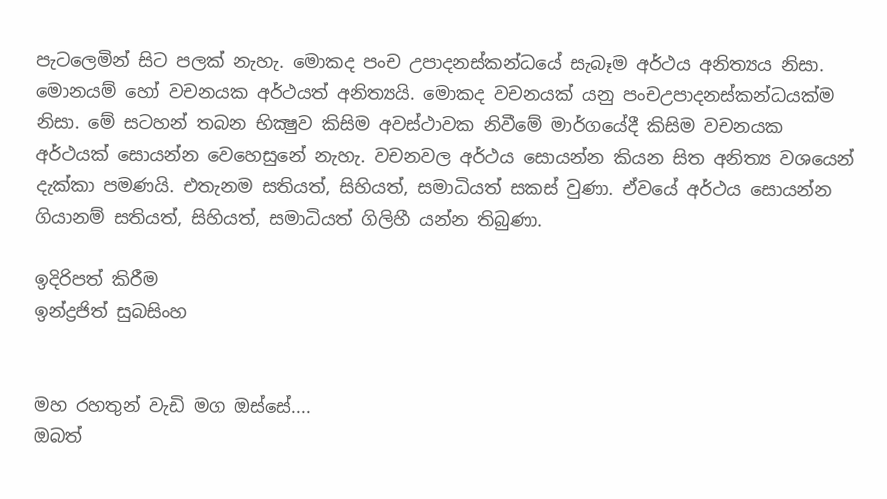පැටලෙමින් සිට පලක්‌ නැහැ. මොකද පංච උපාදනස්‌කන්ධයේ සැබෑම අර්ථය අනිත්‍යය නිසා. මොනයම් හෝ වචනයක අර්ථයත් අනිත්‍යයි. මොකද වචනයක්‌ යනු පංචඋපාදනස්‌කන්ධයක්‌ම නිසා. මේ සටහන් තබන භික්‍ෂුව කිසිම අවස්‌ථාවක නිවීමේ මාර්ගයේදී කිසිම වචනයක අර්ථයක්‌ සොයන්න වෙහෙසුනේ නැහැ. වචනවල අර්ථය සොයන්න කියන සිත අනිත්‍ය වශයෙන් දැක්‌කා පමණයි. එතැනම සතියත්, සිහියත්, සමාධියත් සකස්‌ වුණා. ඒවයේ අර්ථය සොයන්න ගියානම් සතියත්, සිහියත්, සමාධියත් ගිලිහී යන්න තිබුණා.

ඉදිරිපත් කිරීම
ඉන්ද්‍රජිත් සුබසිංහ


මහ රහතුන් වැඩි මග ඔස්‌සේ....
ඔබත්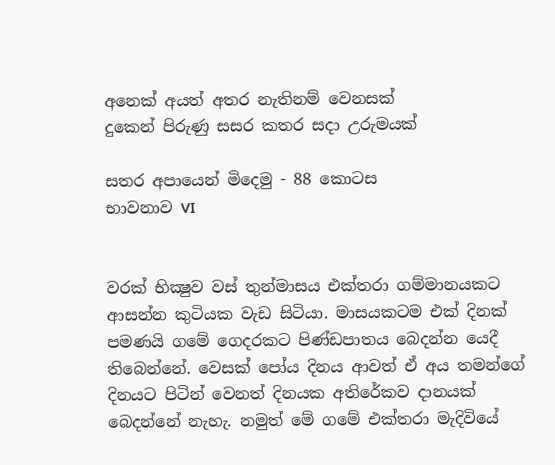අනෙක්‌ අයත් අතර නැතිනම් වෙනසක්‌
දුකෙන් පිරුණු සසර කතර සදා උරුමයක්‌

සතර අපායෙන් මිදෙමු - 88 කොටස
භාවනාව VI


වරක්‌ භික්‍ෂුව වස්‌ තුන්මාසය එක්‌තරා ගම්මානයකට ආසන්න කුටියක වැඩ සිටියා. මාසයකටම එක්‌ දිනක්‌ පමණයි ගමේ ගෙදරකට පිණ්‌ඩපාතය බෙදන්න යෙදී තිබෙන්නේ. වෙසක්‌ පෝය දිනය ආවත් ඒ අය තමන්ගේ දිනයට පිටින් වෙනත් දිනයක අතිරේකව දානයක්‌ බෙදන්නේ නැහැ. නමුත් මේ ගමේ එක්‌තරා මැදිවියේ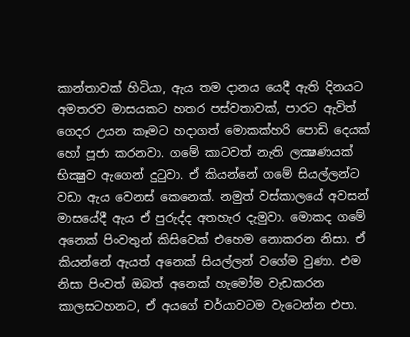කාන්තාවක්‌ හිටියා, ඇය තම දානය යෙදී ඇති දිනයට අමතරව මාසයකට හතර පස්‌වතාවක්‌, පාරට ඇවිත් ගෙදර උයන කෑමට හදාගත් මොකක්‌හරි පොඩි දෙයක්‌ හෝ පූජා කරනවා. ගමේ කාටවත් නැති ලක්‍ෂණයක්‌ භික්‍ෂුව ඇගෙන් දුටුවා. ඒ කියන්නේ ගමේ සියල්ලන්ට වඩා ඇය වෙනස්‌ කෙනෙක්‌. නමුත් වස්‌කාලයේ අවසන් මාසයේදී ඇය ඒ පුරුද්ද අතහැර දැමුවා. මොකද ගමේ අනෙක්‌ පිංවතුන් කිසිවෙක්‌ එහෙම නොකරන නිසා. ඒ කියන්නේ ඇයත් අනෙක්‌ සියල්ලන් වගේම වුණා. එම නිසා පිංවත් ඔබත් අනෙක්‌ හැමෝම වැඩකරන කාලසටහනට, ඒ අයගේ චර්යාවටම වැටෙන්න එපා.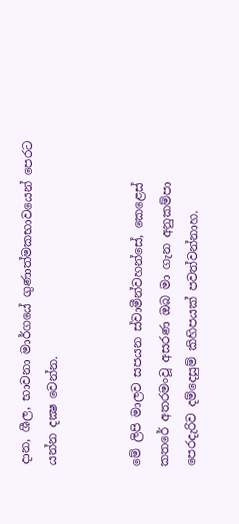දාන, ශීල, භාවනා මාර්ගයේ ගුණාත්මකභාවයෙන් පෙරට යන්න දක්‍ෂ වෙන්න.


මේ ලිපි මාලව සපයන ස්‌වාමීන්වහන්සේ, කෙළෙස්‌ කතරේ අතරමංවූ අසරණ ඔබ මා ගැන අනුකම්පා පෙරදැරිව දම්දෙසුම් කිහිපයක්‌ පවත්වන්නාහ.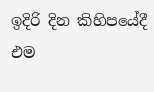ඉදිරි දින කිහිපයේදී එම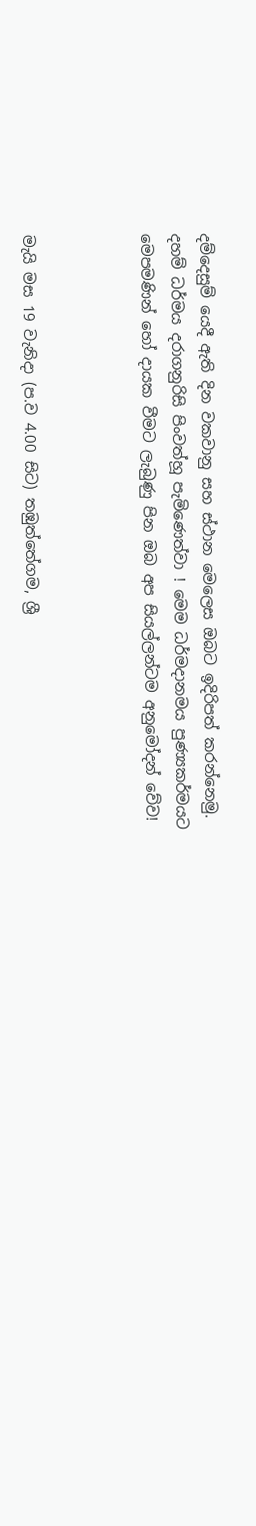දම්දෙසුම් යෙදී ඇති දින වකවානු සහ ස්‌ථාන මෙලෙස ඔබට ඉදිරිපත් කරන්නෙමු. දහම් ධර්මය දරාගනුරිසි පිංවත්හූ පැමිණෙත්වා ! මෙම ධර්මදානමය පුණ්‍යකර්මයට මෙපමණින් හෝ දායක වීමට ලැබුණු පින ඔබ අප සියල්ලන්ටම අනුමෝදන් වේව!



මැයි මස 19 වැනිදා (ප.ව 4.00 සිට) තඹුත්තේගම, ශ්‍රී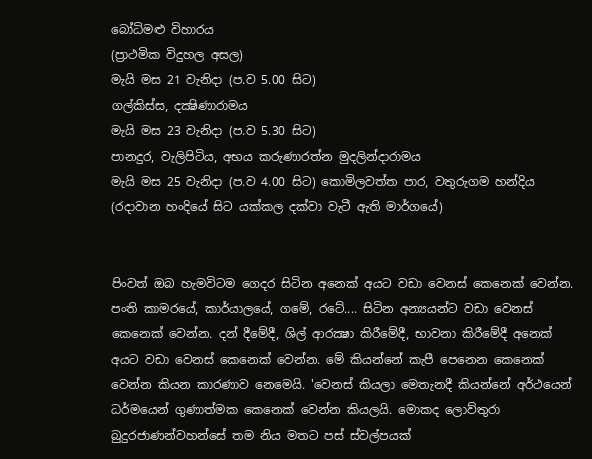බෝධිමළු විහාරය
(ප්‍රාථමික විදුහල අසල)
මැයි මස 21 වැනිදා (ප.ව 5.00 සිට)
ගල්කිස්‌ස, දක්‍ෂිණාරාමය
මැයි මස 23 වැනිදා (ප.ව 5.30 සිට)
පානදුර, වැලිපිටිය, අභය කරුණාරත්න මුදලින්දාරාමය
මැයි මස 25 වැනිදා (ප.ව 4.00 සිට) කොමිලවත්ත පාර, වතුරුගම හන්දිය (රදාවාන හංදියේ සිට යක්‌කල දක්‌වා වැටී ඇති මාර්ගයේ)


පිංවත් ඔබ හැමවිටම ගෙදර සිටින අනෙක්‌ අයට වඩා වෙනස්‌ කෙනෙක්‌ වෙන්න. පංති කාමරයේ, කාර්යාලයේ, ගමේ, රටේ.... සිටින අන්‍යයන්ට වඩා වෙනස්‌ කෙනෙක්‌ වෙන්න. දන් දීමේදී, ශිල් ආරක්‍ෂා කිරීමේදී, භාවනා කිරීමේදී අනෙක්‌ අයට වඩා වෙනස්‌ කෙනෙක්‌ වෙන්න. මේ කියන්නේ කැපී පෙනෙන කෙනෙක්‌ වෙන්න කියන කාරණාව නෙමෙයි. 'වෙනස්‌ කියලා මෙතැනදී කියන්නේ අර්ථයෙන් ධර්මයෙන් ගුණාත්මක කෙනෙක්‌ වෙන්න කියලයි. මොකද ලොව්තුරා බුදුරජාණන්වහන්සේ තම නිය මතට පස්‌ ස්‌වල්පයක්‌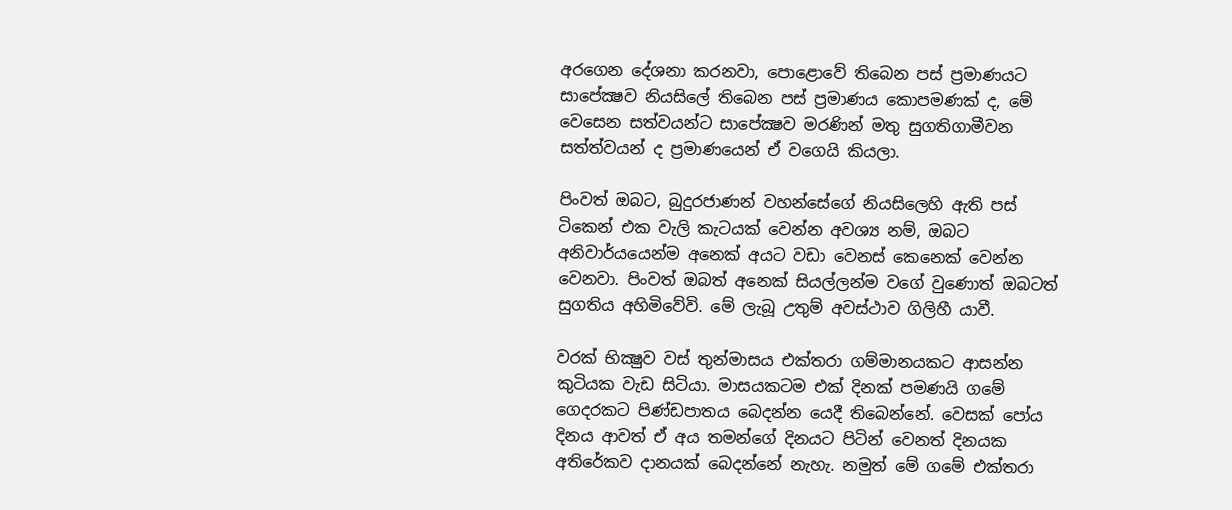අරගෙන දේශනා කරනවා, පොළොවේ තිබෙන පස්‌ ප්‍රමාණයට සාපේක්‍ෂව නියසිලේ තිබෙන පස්‌ ප්‍රමාණය කොපමණක්‌ ද, මේ වෙසෙන සත්වයන්ට සාපේක්‍ෂව මරණින් මතු සුගතිගාමීවන සත්ත්වයන් ද ප්‍රමාණයෙන් ඒ වගෙයි කියලා.

පිංවත් ඔබට, බුදුරජාණන් වහන්සේගේ නියසිලෙහි ඇති පස්‌ ටිකෙන් එක වැලි කැටයක්‌ වෙන්න අවශ්‍ය නම්, ඔබට අනිවාර්යයෙන්ම අනෙක්‌ අයට වඩා වෙනස්‌ කෙනෙක්‌ වෙන්න වෙනවා. පිංවත් ඔබත් අනෙක්‌ සියල්ලන්ම වගේ වුණොත් ඔබටත් සුගතිය අහිමිවේවි. මේ ලැබූ උතුම් අවස්‌ථාව ගිලිහී යාවී.

වරක්‌ භික්‍ෂුව වස්‌ තුන්මාසය එක්‌තරා ගම්මානයකට ආසන්න කුටියක වැඩ සිටියා. මාසයකටම එක්‌ දිනක්‌ පමණයි ගමේ ගෙදරකට පිණ්‌ඩපාතය බෙදන්න යෙදී තිබෙන්නේ. වෙසක්‌ පෝය දිනය ආවත් ඒ අය තමන්ගේ දිනයට පිටින් වෙනත් දිනයක අතිරේකව දානයක්‌ බෙදන්නේ නැහැ. නමුත් මේ ගමේ එක්‌තරා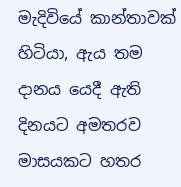මැදිවියේ කාන්තාවක්‌ හිටියා, ඇය තම දානය යෙදී ඇති දිනයට අමතරව මාසයකට හතර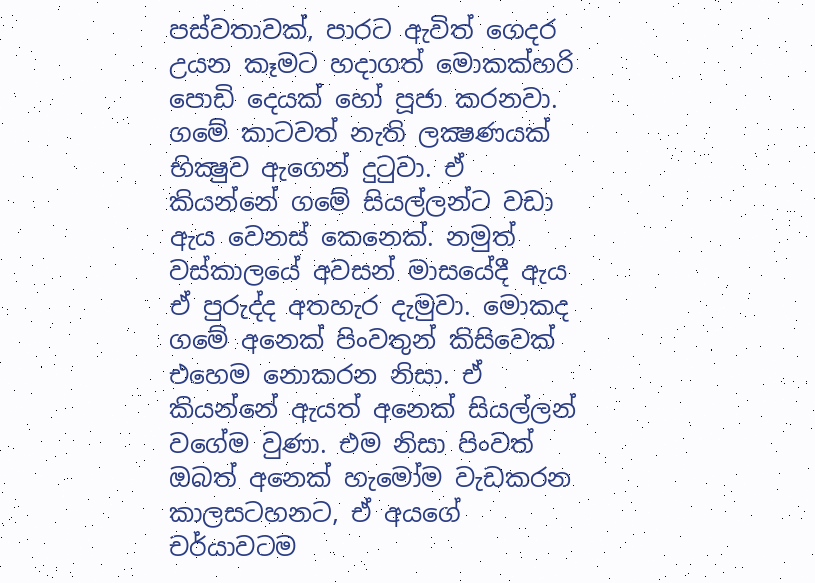පස්‌වතාවක්‌, පාරට ඇවිත් ගෙදර උයන කෑමට හදාගත් මොකක්‌හරි පොඩි දෙයක්‌ හෝ පූජා කරනවා. ගමේ කාටවත් නැති ලක්‍ෂණයක්‌ භික්‍ෂුව ඇගෙන් දුටුවා. ඒ කියන්නේ ගමේ සියල්ලන්ට වඩා ඇය වෙනස්‌ කෙනෙක්‌. නමුත් වස්‌කාලයේ අවසන් මාසයේදී ඇය ඒ පුරුද්ද අතහැර දැමුවා. මොකද ගමේ අනෙක්‌ පිංවතුන් කිසිවෙක්‌ එහෙම නොකරන නිසා. ඒ කියන්නේ ඇයත් අනෙක්‌ සියල්ලන් වගේම වුණා. එම නිසා පිංවත් ඔබත් අනෙක්‌ හැමෝම වැඩකරන කාලසටහනට, ඒ අයගේ චර්යාවටම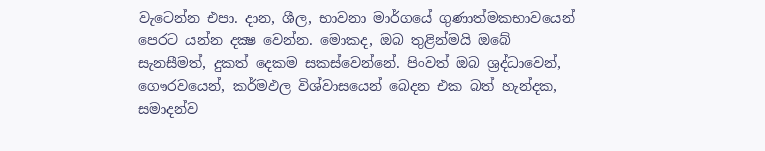වැටෙන්න එපා. දාන, ශීල, භාවනා මාර්ගයේ ගුණාත්මකභාවයෙන් පෙරට යන්න දක්‍ෂ වෙන්න. මොකද, ඔබ තුළින්මයි ඔබේ සැනසීමත්, දුකත් දෙකම සකස්‌වෙන්නේ. පිංවත් ඔබ ශ්‍රද්ධාවෙන්, ගෞරවයෙන්, කර්මඵල විශ්වාසයෙන් බෙදන එක බත් හැන්දක, සමාදන්ව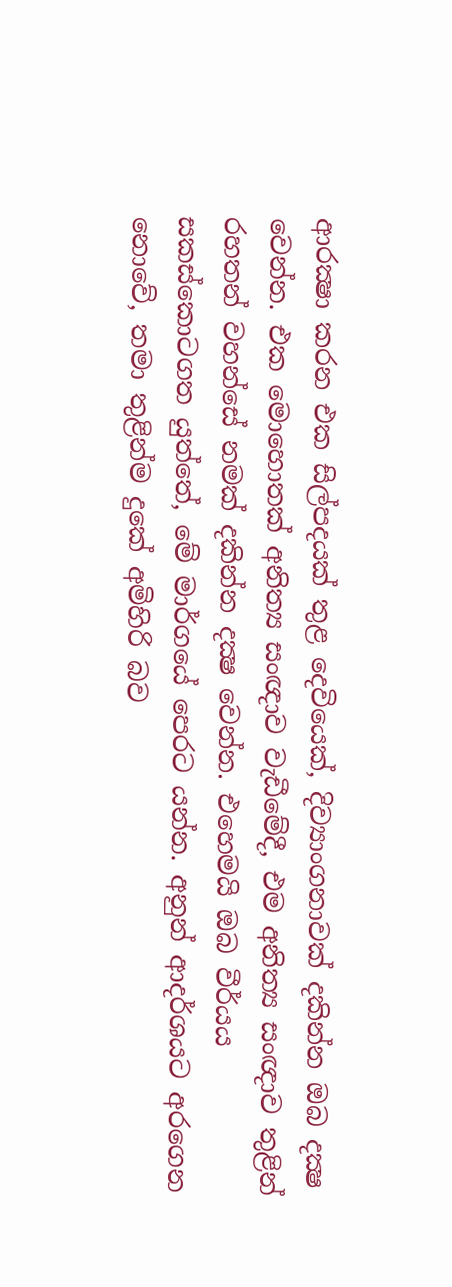ආරක්‍ෂා කරන එක සිල්පදයක්‌ තුළ දෙවියෙක්‌, දිව්‍යාංගනාවක්‌ දකින්න ඔබ දක්‍ෂ වෙන්න. එක මොහොතක්‌ අනිත්‍ය සංඥාව වැඩීමේදී, එම අනිත්‍ය සංඥාව තුළින් රහතන් වහන්සේ නමක්‌ දකින්න දක්‍ෂ වෙන්න. එහෙමයි ඔබ වීර්යය සකස්‌කොටගත යුත්තේ, මේ මාර්ගයේ පෙරට යන්න. අනුන් ආදර්ශයට අරගෙන නොවේ, තමා තුළින්ම දුකේ අමිහිරි බව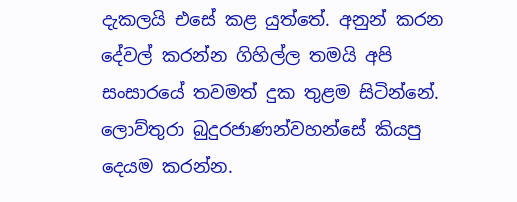දැකලයි එසේ කළ යුත්තේ. අනුන් කරන දේවල් කරන්න ගිහිල්ල තමයි අපි සංසාරයේ තවමත් දුක තුළම සිටින්නේ. ලොව්තුරා බුදුරජාණන්වහන්සේ කියපු දෙයම කරන්න.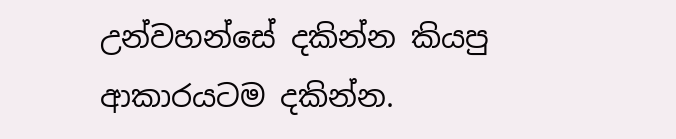උන්වහන්සේ දකින්න කියපු ආකාරයටම දකින්න.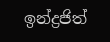ඉන්ද්‍රජිත්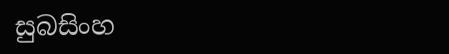සුබසිංහ